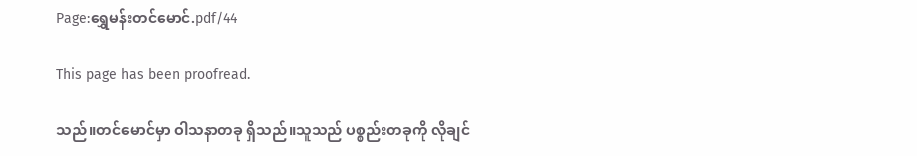Page:ရွှေမန်းတင်မောင်.pdf/44

This page has been proofread.

သည်။တင်မောင်မှာ ဝါသနာတခု ရှိသည်။သူသည် ပစ္စည်းတခုကို လိုချင်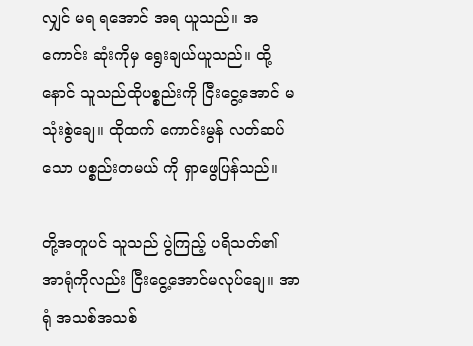လျှင် မရ ရအောင် အရ ယူသည်။ အကောင်း ဆုံးကိုမှ ရွေးချယ်ယူသည်။ ထို့နောင် သူသည်ထိုပစ္စည်းကို ငြီးငွေ့အောင် မသုံးစွဲချေ။ ထိုထက် ကောင်းမွန် လတ်ဆပ်သော ပစ္စည်းတမယ် ကို ရှာဖွေပြန်သည်။

တို့အတူပင် သူသည် ပွဲကြည့် ပရိသတ်၏ အာရုံကိုလည်း ငြီးငွေ့အောင်မလုပ်ချေ။ အာရုံ အသစ်အသစ်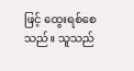ဖြင့် ထွေးရစ်စေသည်။ သူသည်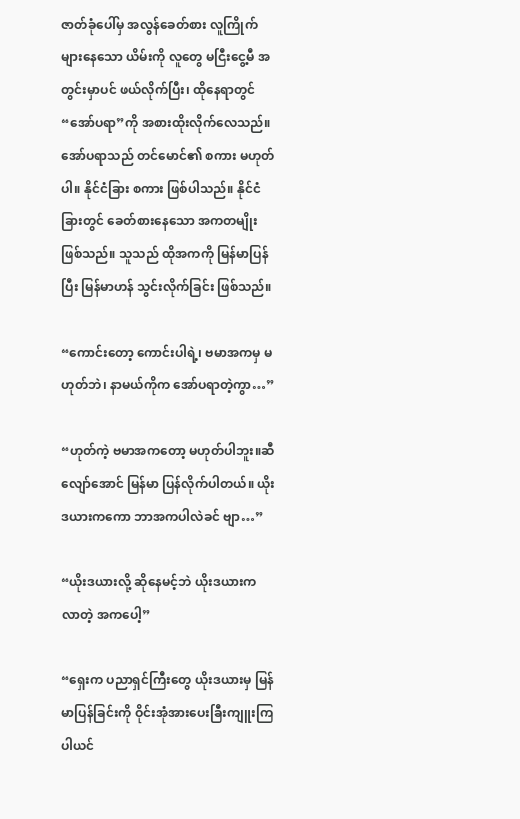ဇာတ်ခုံပေါ်မှ အလွန်ခေတ်စား လူကြိုက်များနေသော ယိမ်းကို လူတွေ မငြီးငွေ့မီ အတွင်းမှာပင် ဖယ်လိုက်ပြီး၊ ထိုနေရာတွင် “အော်ပရာ”ကို အစားထိုးလိုက်လေသည်။ အော်ပရာသည် တင်မောင်၏ စကား မဟုတ်ပါ။ နိုင်ငံခြား စကား ဖြစ်ပါသည်။ နိုင်ငံခြားတွင် ခေတ်စားနေသော အကတမျိုး ဖြစ်သည်။ သူသည် ထိုအကကို မြန်မာပြန်ပြီး မြန်မာဟန် သွင်းလိုက်ခြင်း ဖြစ်သည်။

“ကောင်းတော့ ကောင်းပါရဲ့၊ ဗမာအကမှ မဟုတ်ဘဲ၊ နာမယ်ကိုက အော်ပရာတဲ့ကွာ…”

“ဟုတ်ကဲ့ ဗမာအကတော့ မဟုတ်ပါဘူး။ဆီလျော်အောင် မြန်မာ ပြန်လိုက်ပါတယ်။ ယိုးဒယားကကော ဘာအကပါလဲခင် ဗျာ…”

“ယိုးဒယားလို့ ဆိုနေမင့်ဘဲ ယိုးဒယားက လာတဲ့ အကပေါ့”

“ရှေးက ပညာရှင်ကြီးတွေ ယိုးဒယားမှ မြန်မာပြန်ခြင်းကို ဝိုင်းအုံအားပေးခြီးကျူးကြပါယင်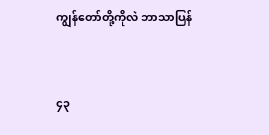ကျွန်တော်တို့ကိုလဲ ဘာသာပြန်


၄၃